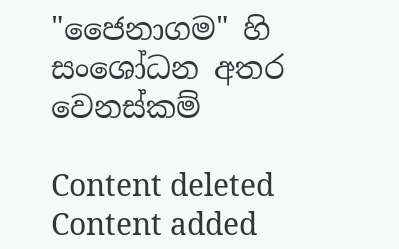"ජෛනාගම" හි සංශෝධන අතර වෙනස්කම්

Content deleted Content added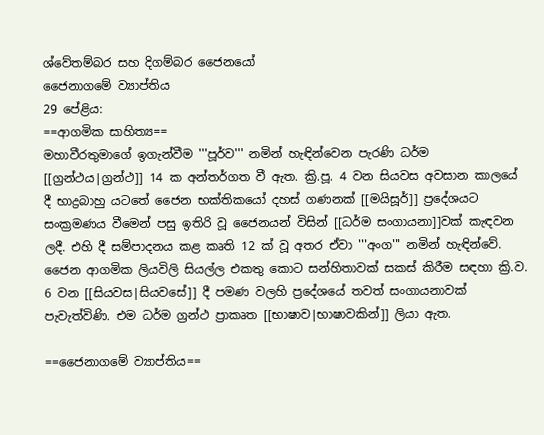ශ්වේතම්බර සහ දිගම්බර ජෛනයෝ
ජෛනාගමේ ව්‍යාප්තිය
29 පේළිය:
==ආගමික සාහිත්‍ය==
මහාවීරතුමාගේ ඉගැන්වීම '''පූර්ව''' නමින් හැඳින්වෙන පැරණි ධර්ම [[ග්‍රන්ථය|ග්‍රන්ථ]] 14 ක අන්තර්ගත වී ඇත. ක්‍රි.පූ. 4 වන සියවස අවසාන කාලයේ දී භාද්‍රබාහු යටතේ ජෛන භක්තිකයෝ දහස් ගණනක් [[මයිසූර්]] ප්‍රදේශයට සංක්‍රමණය වීමෙන් පසු ඉතිරි වූ ජෛනයන් විසින් [[ධර්ම සංගායනා]]වක් කැඳවන ලදී. එහි දී සම්පාදනය කළ කෘති 12 ක් වූ අතර ඒවා '''අංග''' නමින් හැඳින්වේ. ජෛන ආගමික ලියවිලි සියල්ල එකතු කොට සන්හිතාවක් සකස් කිරීම සඳහා ක්‍රි.ව. 6 වන [[සියවස|සියවසේ]] දී පමණ වලහි ප්‍රදේශයේ තවත් සංගායනාවක් පැවැත්විණි. එම ධර්ම ග්‍රන්ථ ප්‍රාකෘත [[භාෂාව|භාෂාවකින්]] ලියා ඇත.

==ජෛනාගමේ ව්‍යාප්තිය==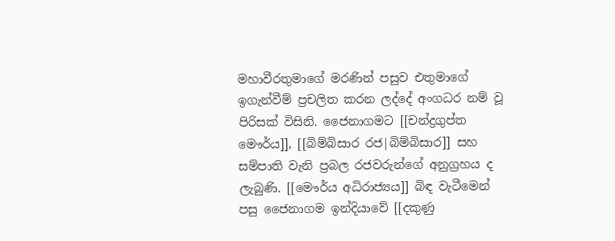මහාවීරතුමාගේ මරණින් පසුව එතුමාගේ ඉගැන්වීම් ප්‍රචලිත කරන ලද්දේ අංගධර නම් වූ පිරිසක් විසිනි. ජෛනාගමට [[චන්ද්‍රගුප්ත මෞර්ය]], [[බිම්බිසාර රජ|බිම්බිසාර]] සහ සම්පාති වැනි ප්‍රබල රජවරුන්ගේ අනුග්‍රහය ද ලැබුණි. [[මෞර්ය අධිරාජ්‍යය]] බිඳ වැටීමෙන් පසු ජෛනාගම ඉන්දියාවේ [[දකුණු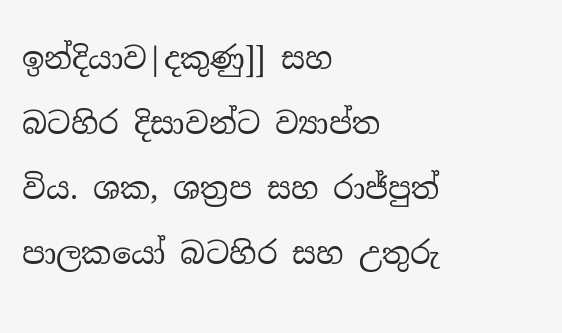ඉන්දියාව|දකුණු]] සහ බටහිර දිසාවන්ට ව්‍යාප්ත විය. ශක, ශත්‍රප සහ රාජ්පුත් පාලකයෝ බටහිර සහ උතුරු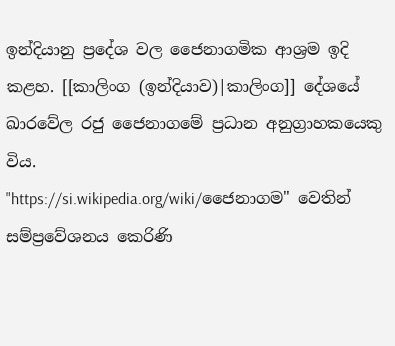ඉන්දියානු ප්‍රදේශ වල ජෛනාගමික ආශ්‍රම ඉදි කළහ. [[කාලිංග (ඉන්දියාව)|කාලිංග]] දේශයේ ඛාරවේල රජු ජෛනාගමේ ප්‍රධාන අනුග්‍රාහකයෙකු විය.
"https://si.wikipedia.org/wiki/ජෛනාගම" වෙතින් සම්ප්‍රවේශනය කෙරිණි